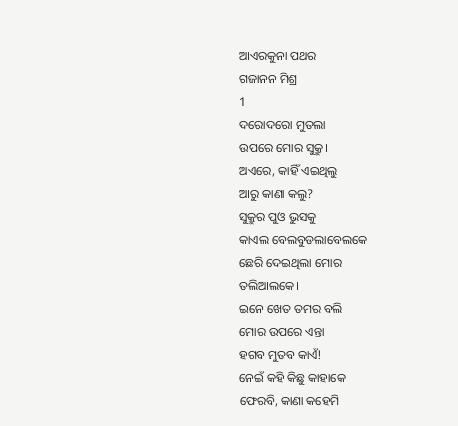ଆଏରକୁନା ପଥର
ଗଜାନନ ମିଶ୍ର
1
ଦରୋଦରୋ ମୁତଲା
ଉପରେ ମୋର ସୁକ୍ରୁ।
ଅଏରେ, କାହିଁ ଏଇଥିଲୁ
ଆରୁ କାଣା କଲୁ?
ସୁକ୍ରୁର ପୁଓ ଭୁସକୁ
କାଏଲ ବେଲବୁଡଲାବେଲକେ
ଛେରି ଦେଇଥିଲା ମୋର
ତଲିଆଲକେ।
ଇନେ ଖେତ ତମର ବଲି
ମୋର ଉପରେ ଏନ୍ତା
ହଗବ ମୁତବ କାଏଁ!
ନେଇଁ କହି କିଛୁ କାହାକେ
ଫେରବି, କାଣା କହେମି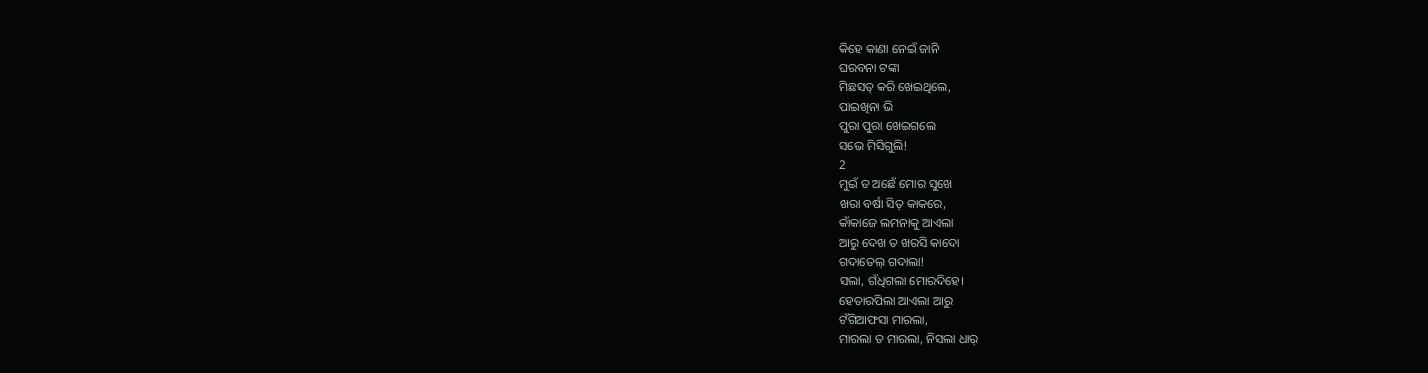କିହେ କାଣା ନେଇଁ ଜାନି
ଘରବନା ଟଙ୍କା
ମିଛସତ୍ କରି ଖେଇଥିଲେ,
ପାଇଖିନା ଭି
ପୁରା ପୁରା ଖେଇଗଲେ
ସଭେ ମିସିଗୁଲି!
2
ମୁଇଁ ତ ଅଛେଁ ମୋର ସୁଖେ
ଖରା ବର୍ଷା ସିତ୍ କାକରେ,
କାଁକାଜେ ଲମନାକୁ ଆଏଲା
ଆରୁ ଦେଖ ତ ଖରସି କାଦୋ
ଗଦାତେଲ୍ ଗଦାଲା!
ସଲା, ଗଁଧିଗଲା ମୋରଦିହେ।
ହେତାରପିଲା ଆଏଲା ଆରୁ
ଟଁଗିଆଫସା ମାରଲା,
ମାରଲା ତ ମାରଲା, ନିସଲା ଧାର୍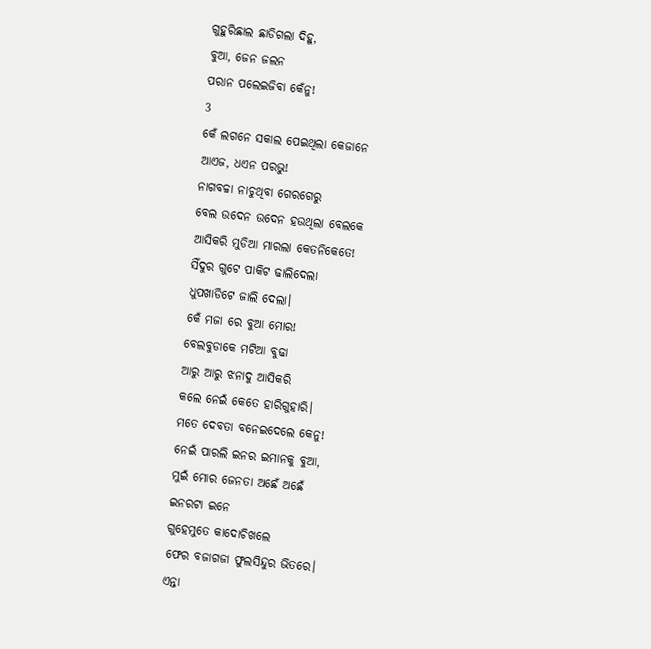ଗୁହୁରିଛାଲ ଛାଡିଗଲା ଦିହୁ,
ବୁଆ, ଜେନ ଜଲନ
ପରାନ ପଲେଇଜିବା କେଁନୁ!
3
କେଁ ଲଗନେ ସକାଲ ପେଇଥିଲା କେଜାନେ
ଆଏଜ, ଧଏନ ପରଭୁ!
ନାଗବଚ୍ଚା ନାଚୁଥିବା ଗେରଗେରୁ
ବେଲ ଉଦେନ ଉଦେନ ହଉଥିଲା ବେଲକେ
ଆସିକରି ମୁଡିଆ ମାରଲା କେତନିକେତେ!
ସିଁଦୁର ଗୁଟେ ପାକିଟ ଢାଲିଦେଲା
ଧୁପଖାଡିଟେ ଜାଲି ଦେଲା।
କେଁ ମଜା ରେ ବୁଆ ମୋର!
ବେଲବୁଡାକେ ମଟିଆ ବୁଢା
ଆରୁ ଆରୁ ଝନାଦୁ ଆସିକରି
କଲେ ନେଇଁ କେତେ ହାରିଗୁହାରି।
ମତେ ଦେବତା ବନେଇଦେଲେ କେନୁ!
ନେଇଁ ପାରଲି ଇନର ଇମାନକୁ ବୁଆ,
ମୁଇଁ ମୋର ଜେନତା ଅଛେଁ ଅଛେଁ
ଇନରଟା ଇନେ
ଗୁହେମୁତେ କାଦୋଚିଖଲେ
ଫେର ବଜାଗଜା ଫୁଲସିନ୍ଦୁର ଭିତରେ।
ଏନ୍ତା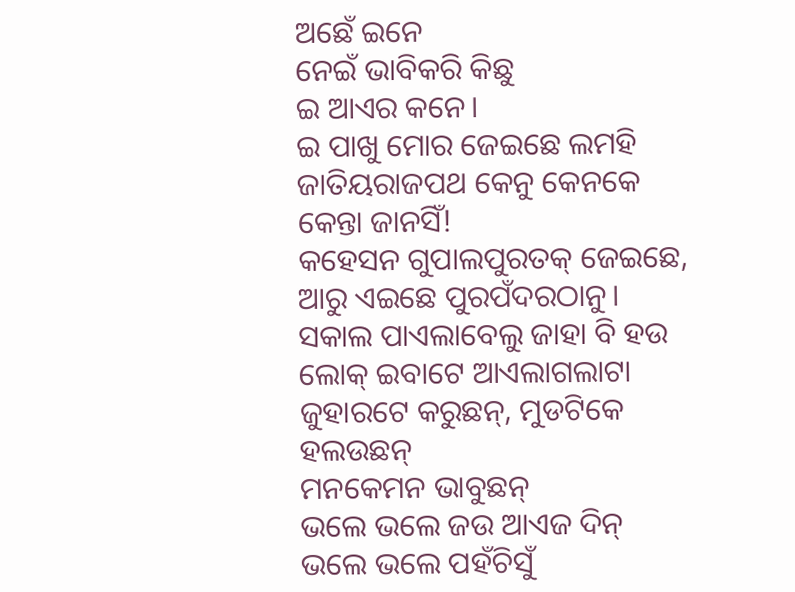ଅଛେଁ ଇନେ
ନେଇଁ ଭାବିକରି କିଛୁ
ଇ ଆଏର କନେ।
ଇ ପାଖୁ ମୋର ଜେଇଛେ ଲମହି
ଜାତିୟରାଜପଥ କେନୁ କେନକେ
କେନ୍ତା ଜାନସିଁ!
କହେସନ ଗୁପାଲପୁରତକ୍ ଜେଇଛେ,
ଆରୁ ଏଇଛେ ପୁରପଁଦରଠାନୁ।
ସକାଲ ପାଏଲାବେଲୁ ଜାହା ବି ହଉ
ଲୋକ୍ ଇବାଟେ ଆଏଲାଗଲାଟା
ଜୁହାରଟେ କରୁଛନ୍, ମୁଡଟିକେ ହଲଉଛନ୍
ମନକେମନ ଭାବୁଛନ୍
ଭଲେ ଭଲେ ଜଉ ଆଏଜ ଦିନ୍
ଭଲେ ଭଲେ ପହଁଚିସୁଁ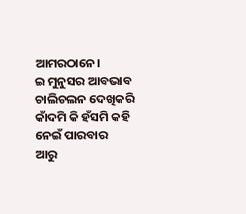ଆମରଠାନେ।
ଇ ମୁନୁସର ଆବଭାବ ଚାଲିଚଲନ ଦେଖିକରି
କାଁଦମି କି ହଁସମି କହି ନେଇଁ ପାରବାର
ଆରୁ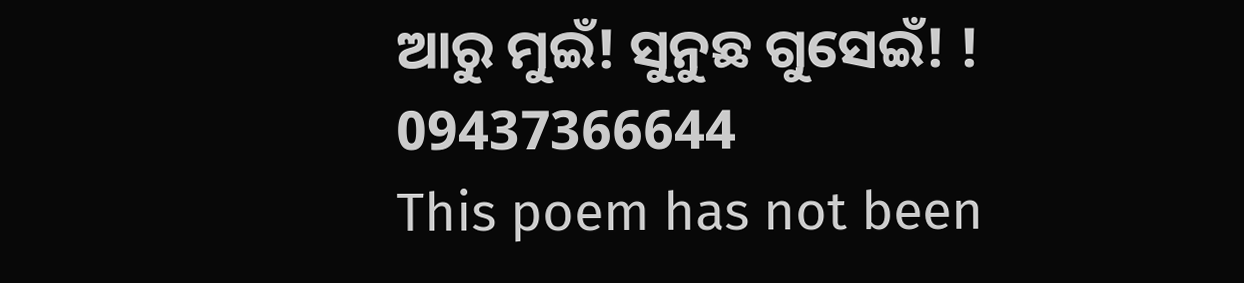ଆରୁ ମୁଇଁ! ସୁନୁଛ ଗୁସେଇଁ! !
09437366644
This poem has not been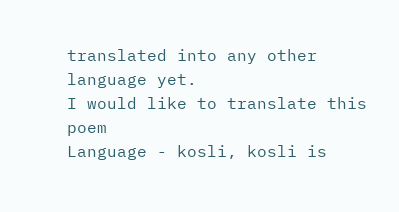translated into any other language yet.
I would like to translate this poem
Language - kosli, kosli is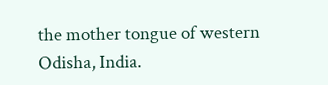the mother tongue of western Odisha, India.